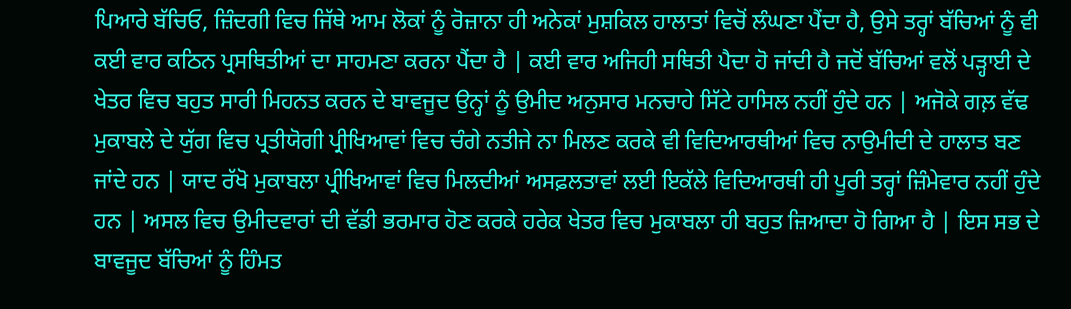ਪਿਆਰੇ ਬੱਚਿਓ, ਜ਼ਿੰਦਗੀ ਵਿਚ ਜਿੱਥੇ ਆਮ ਲੋਕਾਂ ਨੂੰ ਰੋਜ਼ਾਨਾ ਹੀ ਅਨੇਕਾਂ ਮੁਸ਼ਕਿਲ ਹਾਲਾਤਾਂ ਵਿਚੋਂ ਲੰਘਣਾ ਪੈਂਦਾ ਹੈ, ਉਸੇ ਤਰ੍ਹਾਂ ਬੱਚਿਆਂ ਨੂੰ ਵੀ ਕਈ ਵਾਰ ਕਠਿਨ ਪ੍ਰਸਥਿਤੀਆਂ ਦਾ ਸਾਹਮਣਾ ਕਰਨਾ ਪੈਂਦਾ ਹੈ | ਕਈ ਵਾਰ ਅਜਿਹੀ ਸਥਿਤੀ ਪੈਦਾ ਹੋ ਜਾਂਦੀ ਹੈ ਜਦੋਂ ਬੱਚਿਆਂ ਵਲੋਂ ਪੜ੍ਹਾਈ ਦੇ ਖੇਤਰ ਵਿਚ ਬਹੁਤ ਸਾਰੀ ਮਿਹਨਤ ਕਰਨ ਦੇ ਬਾਵਜੂਦ ਉਨ੍ਹਾਂ ਨੂੰ ਉਮੀਦ ਅਨੁਸਾਰ ਮਨਚਾਹੇ ਸਿੱਟੇ ਹਾਸਿਲ ਨਹੀਂ ਹੁੰਦੇ ਹਨ | ਅਜੋਕੇ ਗਲ਼ ਵੱਢ ਮੁਕਾਬਲੇ ਦੇ ਯੁੱਗ ਵਿਚ ਪ੍ਰਤੀਯੋਗੀ ਪ੍ਰੀਖਿਆਵਾਂ ਵਿਚ ਚੰਗੇ ਨਤੀਜੇ ਨਾ ਮਿਲਣ ਕਰਕੇ ਵੀ ਵਿਦਿਆਰਥੀਆਂ ਵਿਚ ਨਾਉਮੀਦੀ ਦੇ ਹਾਲਾਤ ਬਣ ਜਾਂਦੇ ਹਨ | ਯਾਦ ਰੱਖੋ ਮੁਕਾਬਲਾ ਪ੍ਰੀਖਿਆਵਾਂ ਵਿਚ ਮਿਲਦੀਆਂ ਅਸਫ਼ਲਤਾਵਾਂ ਲਈ ਇਕੱਲੇ ਵਿਦਿਆਰਥੀ ਹੀ ਪੂਰੀ ਤਰ੍ਹਾਂ ਜ਼ਿੰਮੇਵਾਰ ਨਹੀਂ ਹੁੰਦੇ ਹਨ | ਅਸਲ ਵਿਚ ਉਮੀਦਵਾਰਾਂ ਦੀ ਵੱਡੀ ਭਰਮਾਰ ਹੋਣ ਕਰਕੇ ਹਰੇਕ ਖੇਤਰ ਵਿਚ ਮੁਕਾਬਲਾ ਹੀ ਬਹੁਤ ਜ਼ਿਆਦਾ ਹੋ ਗਿਆ ਹੈ | ਇਸ ਸਭ ਦੇ ਬਾਵਜੂਦ ਬੱਚਿਆਂ ਨੂੰ ਹਿੰਮਤ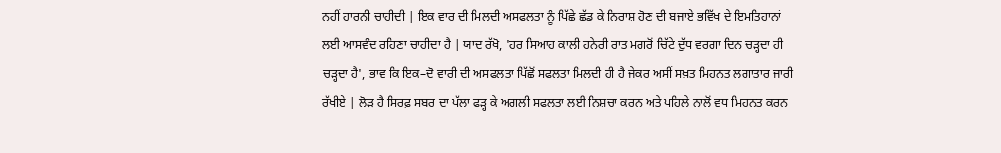ਨਹੀਂ ਹਾਰਨੀ ਚਾਹੀਦੀ | ਇਕ ਵਾਰ ਦੀ ਮਿਲਦੀ ਅਸਫਲਤਾ ਨੂੰ ਪਿੱਛੇ ਛੱਡ ਕੇ ਨਿਰਾਸ਼ ਹੋਣ ਦੀ ਬਜਾਏ ਭਵਿੱਖ ਦੇ ਇਮਤਿਹਾਨਾਂ ਲਈ ਆਸਵੰਦ ਰਹਿਣਾ ਚਾਹੀਦਾ ਹੈ | ਯਾਦ ਰੱਖੋ, 'ਹਰ ਸਿਆਹ ਕਾਲੀ ਹਨੇਰੀ ਰਾਤ ਮਗਰੋਂ ਚਿੱਟੇ ਦੁੱਧ ਵਰਗਾ ਦਿਨ ਚੜ੍ਹਦਾ ਹੀ ਚੜ੍ਹਦਾ ਹੈ', ਭਾਵ ਕਿ ਇਕ–ਦੋ ਵਾਰੀ ਦੀ ਅਸਫਲਤਾ ਪਿੱਛੋਂ ਸਫਲਤਾ ਮਿਲਦੀ ਹੀ ਹੈ ਜੇਕਰ ਅਸੀਂ ਸਖ਼ਤ ਮਿਹਨਤ ਲਗਾਤਾਰ ਜਾਰੀ ਰੱਖੀਏ | ਲੋੜ ਹੈ ਸਿਰਫ਼ ਸਬਰ ਦਾ ਪੱਲਾ ਫੜ੍ਹ ਕੇ ਅਗਲੀ ਸਫਲਤਾ ਲਈ ਨਿਸ਼ਚਾ ਕਰਨ ਅਤੇ ਪਹਿਲੇ ਨਾਲੋਂ ਵਧ ਮਿਹਨਤ ਕਰਨ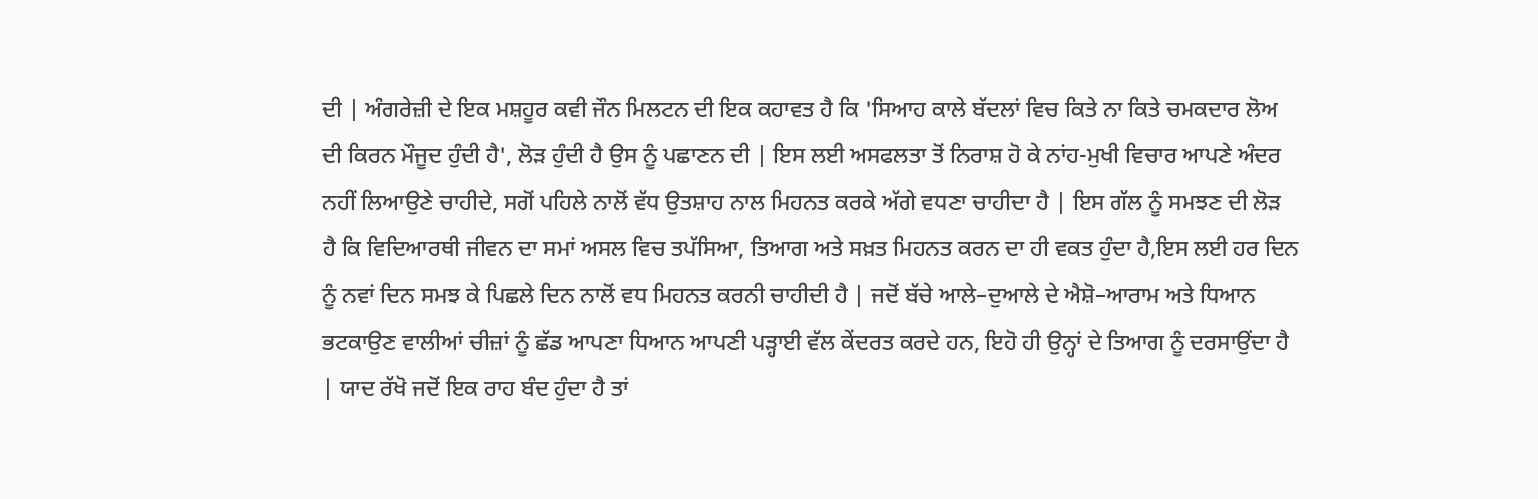ਦੀ | ਅੰਗਰੇਜ਼ੀ ਦੇ ਇਕ ਮਸ਼ਹੂਰ ਕਵੀ ਜੌਨ ਮਿਲਟਨ ਦੀ ਇਕ ਕਹਾਵਤ ਹੈ ਕਿ 'ਸਿਆਹ ਕਾਲੇ ਬੱਦਲਾਂ ਵਿਚ ਕਿਤੇ ਨਾ ਕਿਤੇ ਚਮਕਦਾਰ ਲੋਅ ਦੀ ਕਿਰਨ ਮੌਜੂਦ ਹੁੰਦੀ ਹੈ', ਲੋੜ ਹੁੰਦੀ ਹੈ ਉਸ ਨੂੰ ਪਛਾਣਨ ਦੀ | ਇਸ ਲਈ ਅਸਫਲਤਾ ਤੋਂ ਨਿਰਾਸ਼ ਹੋ ਕੇ ਨਾਂਹ-ਮੁਖੀ ਵਿਚਾਰ ਆਪਣੇ ਅੰਦਰ ਨਹੀਂ ਲਿਆਉਣੇ ਚਾਹੀਦੇ, ਸਗੋਂ ਪਹਿਲੇ ਨਾਲੋਂ ਵੱਧ ਉਤਸ਼ਾਹ ਨਾਲ ਮਿਹਨਤ ਕਰਕੇ ਅੱਗੇ ਵਧਣਾ ਚਾਹੀਦਾ ਹੈ | ਇਸ ਗੱਲ ਨੂੰ ਸਮਝਣ ਦੀ ਲੋੜ ਹੈ ਕਿ ਵਿਦਿਆਰਥੀ ਜੀਵਨ ਦਾ ਸਮਾਂ ਅਸਲ ਵਿਚ ਤਪੱਸਿਆ, ਤਿਆਗ ਅਤੇ ਸਖ਼ਤ ਮਿਹਨਤ ਕਰਨ ਦਾ ਹੀ ਵਕਤ ਹੁੰਦਾ ਹੈ,ਇਸ ਲਈ ਹਰ ਦਿਨ ਨੂੰ ਨਵਾਂ ਦਿਨ ਸਮਝ ਕੇ ਪਿਛਲੇ ਦਿਨ ਨਾਲੋਂ ਵਧ ਮਿਹਨਤ ਕਰਨੀ ਚਾਹੀਦੀ ਹੈ | ਜਦੋਂ ਬੱਚੇ ਆਲੇ–ਦੁਆਲੇ ਦੇ ਐਸ਼ੋ–ਆਰਾਮ ਅਤੇ ਧਿਆਨ ਭਟਕਾਉਣ ਵਾਲੀਆਂ ਚੀਜ਼ਾਂ ਨੂੰ ਛੱਡ ਆਪਣਾ ਧਿਆਨ ਆਪਣੀ ਪੜ੍ਹਾਈ ਵੱਲ ਕੇਂਦਰਤ ਕਰਦੇ ਹਨ, ਇਹੋ ਹੀ ਉਨ੍ਹਾਂ ਦੇ ਤਿਆਗ ਨੂੰ ਦਰਸਾਉਂਦਾ ਹੈ | ਯਾਦ ਰੱਖੋ ਜਦੋਂ ਇਕ ਰਾਹ ਬੰਦ ਹੁੰਦਾ ਹੈ ਤਾਂ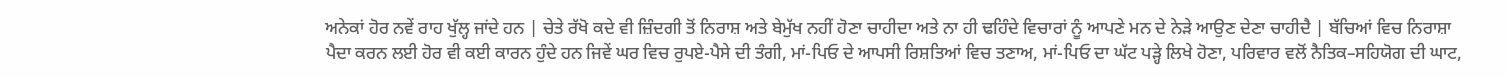ਅਨੇਕਾਂ ਹੋਰ ਨਵੇਂ ਰਾਹ ਖੁੱਲ੍ਹ ਜਾਂਦੇ ਹਨ | ਚੇਤੇ ਰੱਖੋ ਕਦੇ ਵੀ ਜ਼ਿੰਦਗੀ ਤੋਂ ਨਿਰਾਸ਼ ਅਤੇ ਬੇਮੁੱਖ ਨਹੀਂ ਹੋਣਾ ਚਾਹੀਦਾ ਅਤੇ ਨਾ ਹੀ ਢਹਿੰਦੇ ਵਿਚਾਰਾਂ ਨੂੰ ਆਪਣੇ ਮਨ ਦੇ ਨੇੜੇ ਆਉਣ ਦੇਣਾ ਚਾਹੀਦੈ | ਬੱਚਿਆਂ ਵਿਚ ਨਿਰਾਸ਼ਾ ਪੈਦਾ ਕਰਨ ਲਈ ਹੋਰ ਵੀ ਕਈ ਕਾਰਨ ਹੁੰਦੇ ਹਨ ਜਿਵੇਂ ਘਰ ਵਿਚ ਰੁਪਏ-ਪੈਸੇ ਦੀ ਤੰਗੀ, ਮਾਂ-ਪਿਓ ਦੇ ਆਪਸੀ ਰਿਸ਼ਤਿਆਂ ਵਿਚ ਤਣਾਅ, ਮਾਂ-ਪਿਓ ਦਾ ਘੱਟ ਪੜ੍ਹੇ ਲਿਖੇ ਹੋਣਾ, ਪਰਿਵਾਰ ਵਲੋਂ ਨੈਤਿਕ–ਸਹਿਯੋਗ ਦੀ ਘਾਟ,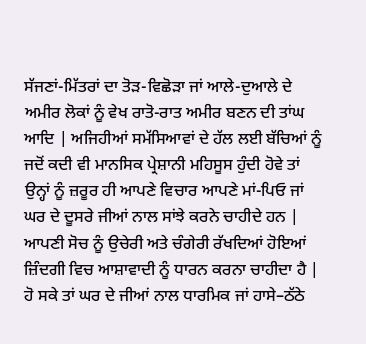ਸੱਜਣਾਂ-ਮਿੱਤਰਾਂ ਦਾ ਤੋੜ-ਵਿਛੋੜਾ ਜਾਂ ਆਲੇ-ਦੁਆਲੇ ਦੇ ਅਮੀਰ ਲੋਕਾਂ ਨੂੰ ਵੇਖ ਰਾਤੋ-ਰਾਤ ਅਮੀਰ ਬਣਨ ਦੀ ਤਾਂਘ ਆਦਿ | ਅਜਿਹੀਆਂ ਸਮੱਸਿਆਵਾਂ ਦੇ ਹੱਲ ਲਈ ਬੱਚਿਆਂ ਨੂੰ ਜਦੋਂ ਕਦੀ ਵੀ ਮਾਨਸਿਕ ਪ੍ਰੇਸ਼ਾਨੀ ਮਹਿਸੂਸ ਹੁੰਦੀ ਹੋਵੇ ਤਾਂ ਉਨ੍ਹਾਂ ਨੂੰ ਜ਼ਰੂਰ ਹੀ ਆਪਣੇ ਵਿਚਾਰ ਆਪਣੇ ਮਾਂ-ਪਿਓ ਜਾਂ ਘਰ ਦੇ ਦੂਸਰੇ ਜੀਆਂ ਨਾਲ ਸਾਂਝੇ ਕਰਨੇ ਚਾਹੀਦੇ ਹਨ |
ਆਪਣੀ ਸੋਚ ਨੂੰ ਉਚੇਰੀ ਅਤੇ ਚੰਗੇਰੀ ਰੱਖਦਿਆਂ ਹੋਇਆਂ ਜ਼ਿੰਦਗੀ ਵਿਚ ਆਸ਼ਾਵਾਦੀ ਨੂੰ ਧਾਰਨ ਕਰਨਾ ਚਾਹੀਦਾ ਹੈ | ਹੋ ਸਕੇ ਤਾਂ ਘਰ ਦੇ ਜੀਆਂ ਨਾਲ ਧਾਰਮਿਕ ਜਾਂ ਹਾਸੇ–ਠੱਠੇ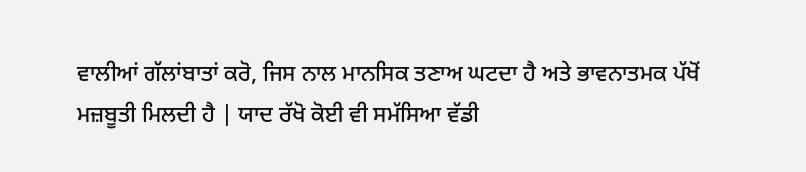ਵਾਲੀਆਂ ਗੱਲਾਂਬਾਤਾਂ ਕਰੋ, ਜਿਸ ਨਾਲ ਮਾਨਸਿਕ ਤਣਾਅ ਘਟਦਾ ਹੈ ਅਤੇ ਭਾਵਨਾਤਮਕ ਪੱਖੋਂ ਮਜ਼ਬੂਤੀ ਮਿਲਦੀ ਹੈ | ਯਾਦ ਰੱਖੋ ਕੋਈ ਵੀ ਸਮੱਸਿਆ ਵੱਡੀ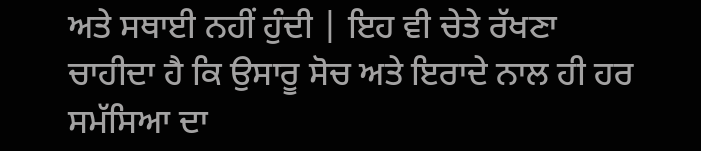ਅਤੇ ਸਥਾਈ ਨਹੀਂ ਹੁੰਦੀ | ਇਹ ਵੀ ਚੇਤੇ ਰੱਖਣਾ ਚਾਹੀਦਾ ਹੈ ਕਿ ਉਸਾਰੂ ਸੋਚ ਅਤੇ ਇਰਾਦੇ ਨਾਲ ਹੀ ਹਰ ਸਮੱਸਿਆ ਦਾ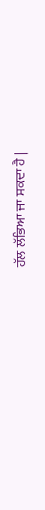ਹੱਲ ਲੱਭਿਆ ਜਾ ਸਕਦਾ ਹੈ |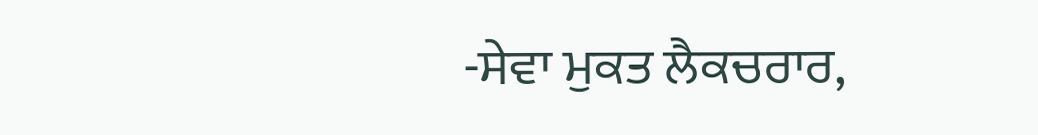-ਸੇਵਾ ਮੁਕਤ ਲੈਕਚਰਾਰ,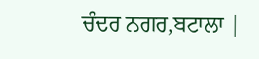ਚੰਦਰ ਨਗਰ,ਬਟਾਲਾ |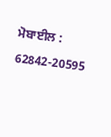ਮੋਬਾਈਲ : 62842-20595